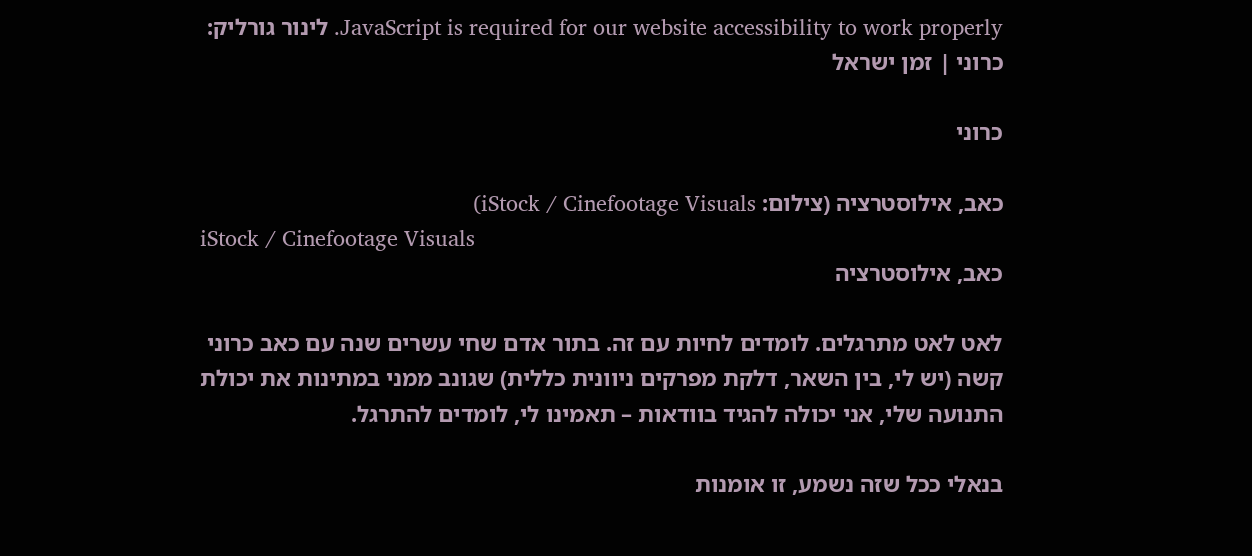JavaScript is required for our website accessibility to work properly. לינור גורליק: כרוני | זמן ישראל

כרוני

כאב, אילוסטרציה (צילום: iStock / Cinefootage Visuals)
iStock / Cinefootage Visuals
כאב, אילוסטרציה

לאט לאט מתרגלים. לומדים לחיות עם זה. בתור אדם שחי עשרים שנה עם כאב כרוני קשה (יש לי, בין השאר, דלקת מפרקים ניוונית כללית) שגונב ממני במתינות את יכולת התנועה שלי, אני יכולה להגיד בוודאות – תאמינו לי, לומדים להתרגל.

בנאלי ככל שזה נשמע, זו אומנות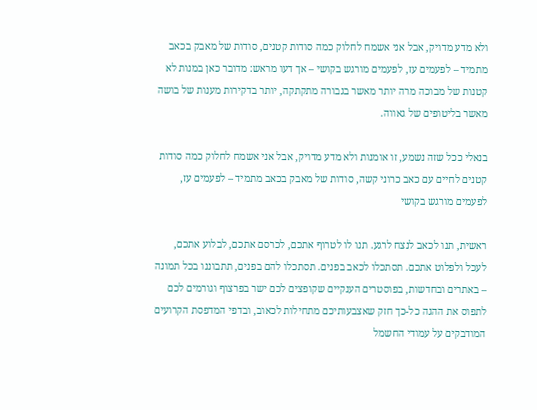ולא מדע מדויק, אבל אני אשמח לחלוק כמה סודות קטנים, סודות של מאבק בכאב מתמיד – לפעמים עז, לפעמים מורגש בקושי – אך דעו מראש: מדובר כאן במנות לא קטנות של מבוכה מרה יותר מאשר בגבורה מתקתקה, יותר בדקירות מענות של בושה מאשר בליטופים של גאווה.

בנאלי ככל שזה נשמע, זו אומנות ולא מדע מדויק, אבל אני אשמח לחלוק כמה סודות קטנים לחיים עם כאב כרוני קשה, סודות של מאבק בכאב מתמיד – לפעמים עז, לפעמים מורגש בקושי

ראשית, תנו לכאב לנצח לרגע. תנו לו לטרוף אתכם, לכרסם אתכם, לבלוע אתכם, לעכל ולפלוט אתכם. תסתכלו לכאב בפנים. תסתכלו להם בפנים, תתבוננו בכל תמונה – באתרים ובחדשות, בפוסטרים הענקיים שקופצים לכם ישר בפרצוף וגורמים לכם לתפוס את ההגה כל-כך חזק שאצבעותיכם מתחילות לכאוב, ובדפי המדפסת הקרועים המודבקים על עמודי החשמל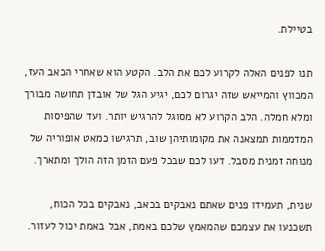בטיילת.

תנו לפנים האלה לקרוע לכם את הלב. הקטע הוא שאחרי הכאב העז, המכווץ והמייאש שזה יגרום לכם, יגיע הגל של אובדן תחושה מבורך ומלא חמלה. הלב הקרוע לא מסוגל להרגיש יותר. ועד שהפיסות המדממות תמצאנה את מקומותיהן שוב, תרגישו כמאט אופוריה של מנוחה זמנית מסבל. דעו לכם שבכל פעם הזמן הזה הולך ומתארך.

שנית, תעמידו פנים שאתם נאבקים בכאב, נאבקים בכל הכוח, תשכנעו את עצמכם שהמאמץ שלכם באמת, אבל באמת יכול לעזור.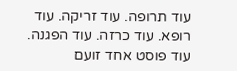עוד תרופה. עוד זריקה. עוד רופא. עוד כרזה. עוד הפגנה. עוד פוסט אחד זועם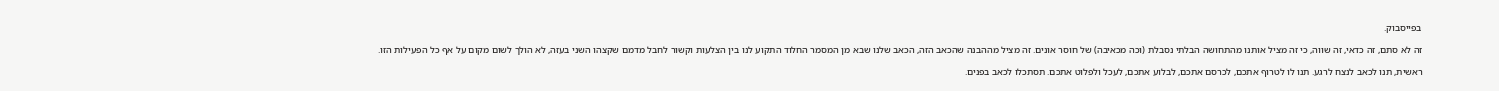בפייסבוק.

זה לא סתם, זה כדאי, זה שווה, כי זה מציל אותנו מהתחושה הבלתי נסבלת (וכה מכאיבה) של חוסר אונים. זה מציל מההבנה שהכאב הזה, הכאב שלנו שבא מן המסמר החלוד התקוע לנו בין הצלעות וקשור לחבל מדמם שקצהו השני בעזה, לא הולך לשום מקום על אף כל הפעילות הזו.

ראשית, תנו לכאב לנצח לרגע. תנו לו לטרוף אתכם, לכרסם אתכם, לבלוע אתכם, לעכל ולפלוט אתכם. תסתכלו לכאב בפנים.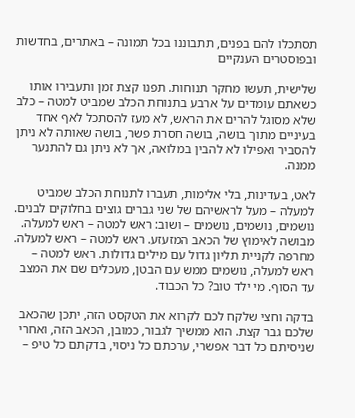תסתכלו להם בפנים, תתבוננו בכל תמונה – באתרים, בחדשות ובפוסטרים הענקיים

שלישית, תעשו מחקר תנוחות. תפנו קצת זמן ותעבירו אותו כשאתם עומדים על ארבע בתנוחת הכלב שמביט למטה – כלב שלא מסוגל להרים את הראש, לא מעז להסתכל לאף אחד בעיניים מתוך בושה, בושה חסרת פשר, בושה שאותה לא ניתן להסביר ואפילו לא להבין במלואה, אך לא ניתן גם להתנער ממנה.

לאט, בעדינות, בלי אלימות, תעברו לתנוחת הכלב שמביט למעלה – מעל לראשיהם של שני גברים גוצים בחלוקים לבנים. נושמים, נושמים, נושמים – ושוב: ראש למטה – ראש למעלה. מבושה לאימוץ של הכאב המזעזע. ראש למטה – ראש למעלה. מחרפה לקניית תליון גדול עם מילים גדולות. ראש למטה – ראש למעלה, נושמים ממש עם הבטן, מעכלים שם את המצב עד הסוף. מי ילד טוב? כל הכבוד.

בדקה וחצי שלקח לכם לקרוא את הטקסט הזה, יתכן שהכאב שלכם גבר קצת. הוא ממשיך לגבור, כמובן, הכאב הזה, ואחרי שניסיתם כל דבר אפשרי, ערכתם כל ניסוי, בדקתם כל טיפ –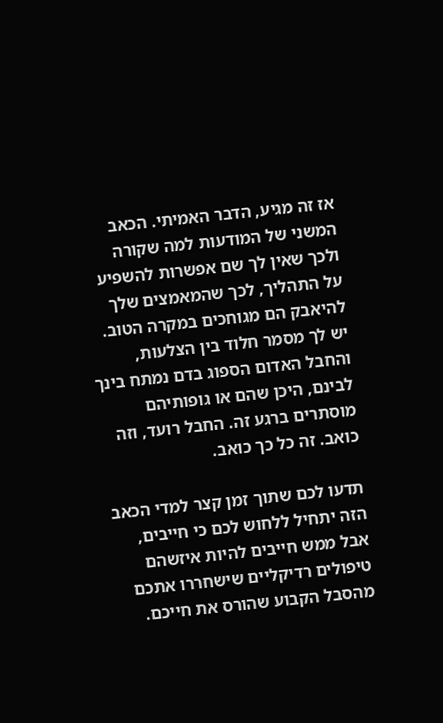אז זה מגיע, הדבר האמיתי. הכאב המשני של המודעות למה שקורה ולכך שאין לך שם אפשרות להשפיע על התהליך, לכך שהמאמצים שלך להיאבק הם מגוחכים במקרה הטוב. יש לך מסמר חלוד בין הצלעות, והחבל האדום הספוג בדם נמתח בינך לבינם, היכן שהם או גופותיהם מוסתרים ברגע זה. החבל רועד, וזה כואב. זה כל כך כואב.

תדעו לכם שתוך זמן קצר למדי הכאב הזה יתחיל ללחוש לכם כי חייבים, אבל ממש חייבים להיות איזשהם טיפולים רדיקליים שישחררו אתכם מהסבל הקבוע שהורס את חייכם.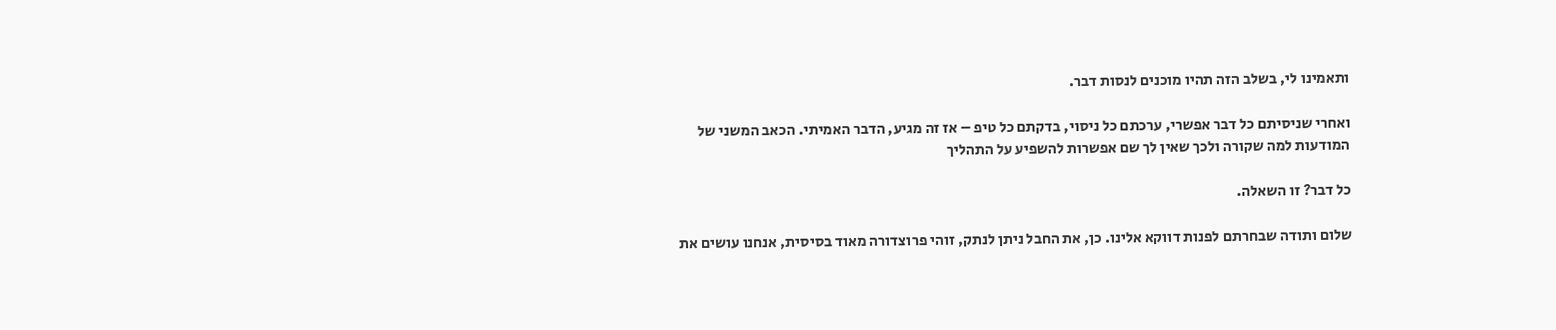ותאמינו לי, בשלב הזה תהיו מוכנים לנסות דבר.

ואחרי שניסיתם כל דבר אפשרי, ערכתם כל ניסוי, בדקתם כל טיפ – אז זה מגיע, הדבר האמיתי. הכאב המשני של המודעות למה שקורה ולכך שאין לך שם אפשרות להשפיע על התהליך

כל דבר? זו השאלה.

שלום ותודה שבחרתם לפנות דווקא אלינו. כן, את החבל ניתן לנתק, זוהי פרוצדורה מאוד בסיסית, אנחנו עושים את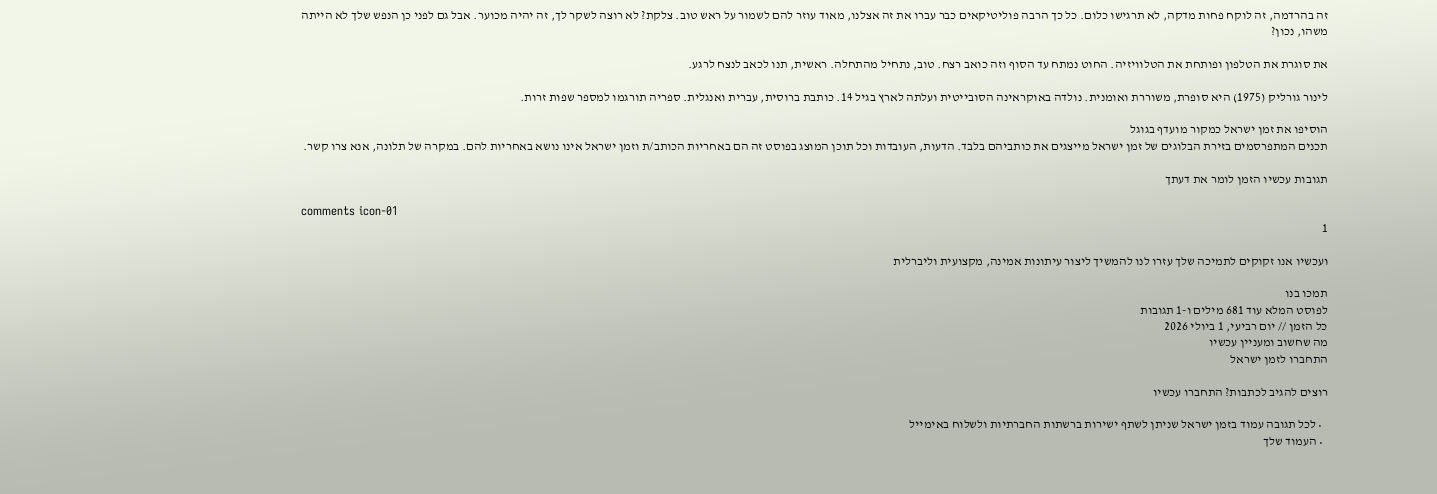זה בהרדמה, זה לוקח פחות מדקה, לא תרגישו כלום. כל כך הרבה פוליטיקאים כבר עברו את זה אצלנו, מאוד עוזר להם לשמור על ראש טוב. צלקת? לא רוצה לשקר לך, זה יהיה מכוער. אבל גם לפני כן הנפש שלך לא הייתה משהו, נכון?

את סוגרת את הטלפון ופותחת את הטלוויזיה. החוט נמתח עד הסוף וזה כואב רצח. טוב, נתחיל מהתחלה. ראשית, תנו לכאב לנצח לרגע.

לינור גורליק (1975) היא סופרת, משוררת ואומנית. נולדה באוקראינה הסובייטית ועלתה לארץ בגיל 14. כותבת ברוסית, עברית ואנגלית. ספריה תורגמו למספר שפות זרות.

הוסיפו את זמן ישראל כמקור מועדף בגוגל
תכנים המתפרסמים בזירת הבלוגים של זמן ישראל מייצגים את כותביהם בלבד. הדעות, העובדות וכל תוכן המוצג בפוסט זה הם באחריות הכותב/ת וזמן ישראל אינו נושא באחריות להם. במקרה של תלונה, אנא צרו קשר.

תגובות עכשיו הזמן לומר את דעתך

comments icon-01
1

ועכשיו אנו זקוקים לתמיכה שלך עזרו לנו להמשיך ליצור עיתונות אמינה, מקצועית וליברלית

תמכו בנו
לפוסט המלא עוד 681 מילים ו-1 תגובות
כל הזמן // יום רביעי, 1 ביולי 2026
מה שחשוב ומעניין עכשיו
התחברו לזמן ישראל

רוצים להגיב לכתבות? התחברו עכשיו

  • לכל תגובה עמוד בזמן ישראל שניתן לשתף ישירות ברשתות החברתיות ולשלוח באימייל
  • העמוד שלך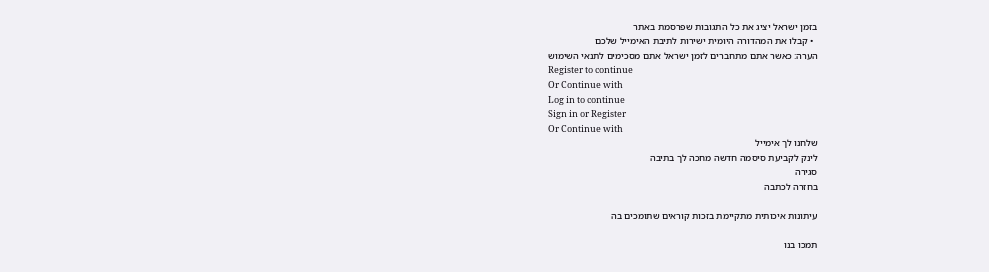בזמן ישראל יציג את כל התגובות שפרסמת באתר
  • קבלו את המהדורה היומית ישירות לתיבת האימייל שלכם
הערה: כאשר אתם מתחברים לזמן ישראל אתם מסכימים לתנאי השימוש
Register to continue
Or Continue with
Log in to continue
Sign in or Register
Or Continue with
שלחנו לך אימייל
לינק לקביעת סיסמה חדשה מחכה לך בתיבה
סגירה
בחזרה לכתבה

עיתונות איכותית מתקיימת בזכות קוראים שתומכים בה

תמכו בנו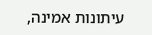עיתונות אמינה,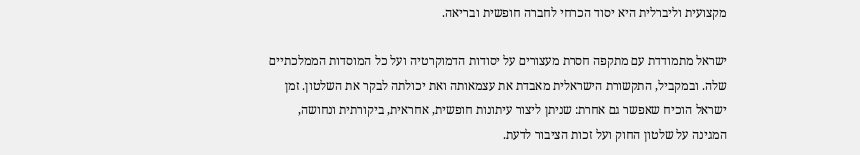מקצועית וליברלית היא יסוד הכרחי לחברה חופשית ובריאה.

ישראל מתמודדת עם מתקפה חסרת מעצורים על יסודות הדמוקרטיה ועל כל המוסדות הממלכתיים שלה. ובמקביל, התקשורת הישראלית מאבדת את עצמאותה ואת יכולתה לבקר את השלטון. זמן ישראל הוכיח שאפשר גם אחרת: שניתן ליצור עיתונות חופשית, אחראית, ביקורתית ונחושה, המגינה על שלטון החוק ועל זכות הציבור לדעת.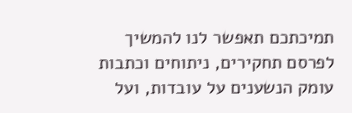תמיכתכם תאפשר לנו להמשיך לפרסם תחקירים, ניתוחים וכתבות עומק הנשענים על עובדות, ועל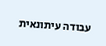עבודה עיתונאית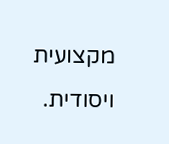מקצועית ויסודית.